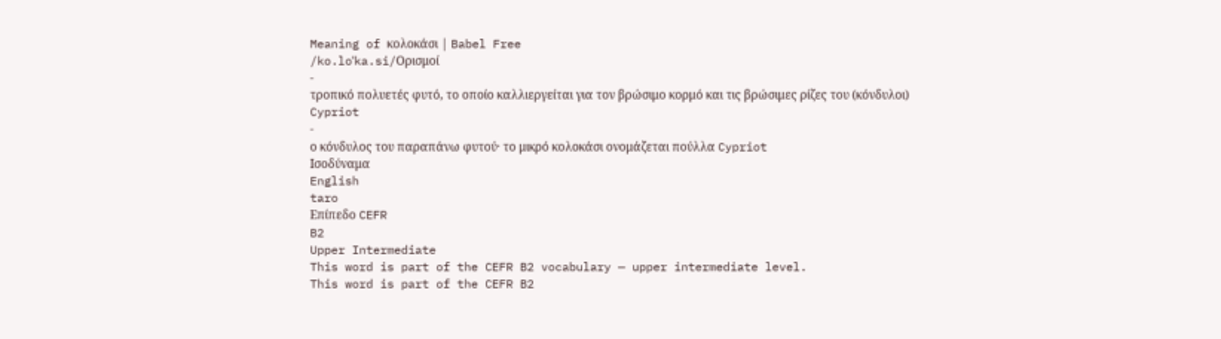Meaning of κολοκάσι | Babel Free
/ko.loˈka.si/Ορισμοί
-
τροπικό πολυετές φυτό, το οποίο καλλιεργείται για τον βρώσιμο κορμό και τις βρώσιμες ρίζες του (κόνδυλοι) Cypriot
-
ο κόνδυλος του παραπάνω φυτού· το μικρό κολοκάσι ονομάζεται πούλλα Cypriot
Ισοδύναμα
English
taro
Επίπεδο CEFR
B2
Upper Intermediate
This word is part of the CEFR B2 vocabulary — upper intermediate level.
This word is part of the CEFR B2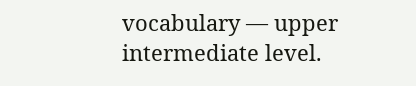vocabulary — upper intermediate level.